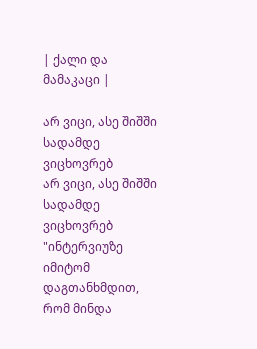| ქალი და მამაკაცი |

არ ვიცი, ასე შიშში სადამდე ვიცხოვრებ
არ ვიცი, ასე შიშში სადამდე ვიცხოვრებ
"ინტერვიუზე იმიტომ დაგთანხმდით, რომ მინდა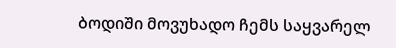ბოდიში მოვუხადო ჩემს საყვარელ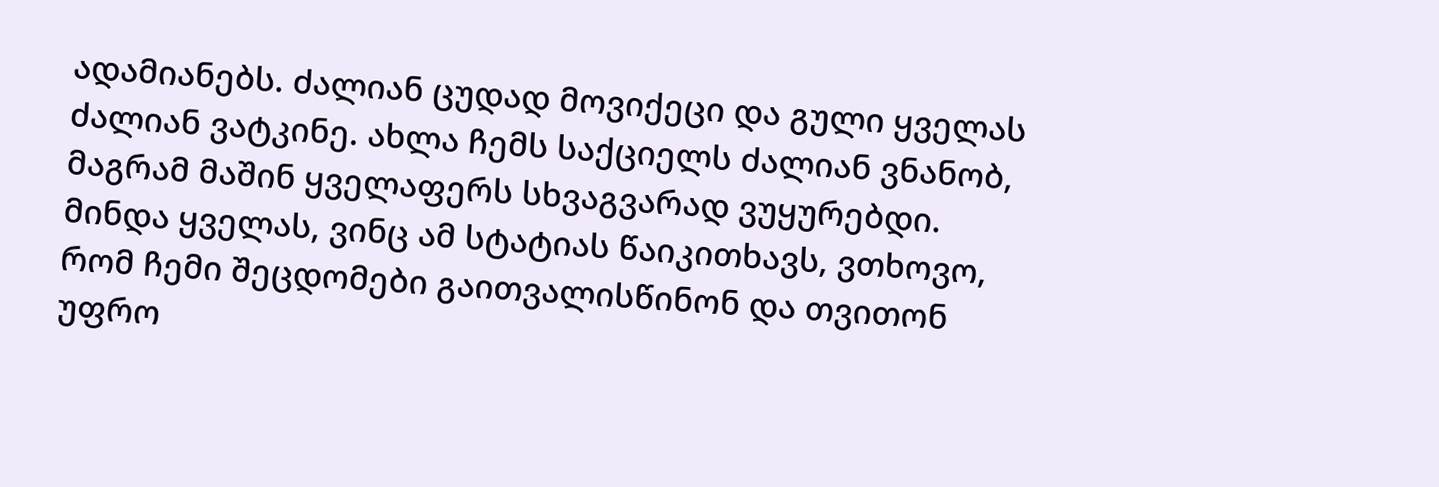ადამიანებს. ძალიან ცუდად მოვიქეცი და გული ყველას ძალიან ვატკინე. ახლა ჩემს საქციელს ძალიან ვნანობ, მაგრამ მაშინ ყველაფერს სხვაგვარად ვუყურებდი. მინდა ყველას, ვინც ამ სტატიას წაიკითხავს, ვთხოვო, რომ ჩემი შეცდომები გაითვალისწინონ და თვითონ უფრო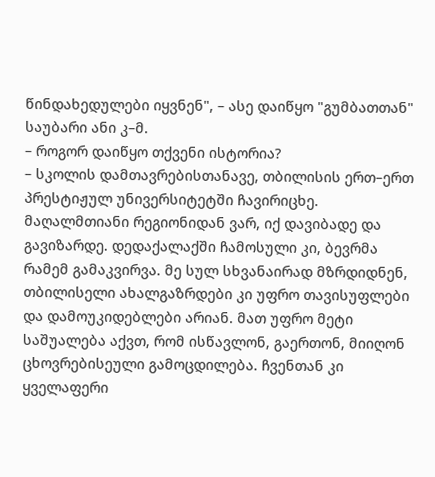წინდახედულები იყვნენ", – ასე დაიწყო "გუმბათთან" საუბარი ანი კ–მ.
– როგორ დაიწყო თქვენი ისტორია?
– სკოლის დამთავრებისთანავე, თბილისის ერთ–ერთ პრესტიჟულ უნივერსიტეტში ჩავირიცხე. მაღალმთიანი რეგიონიდან ვარ, იქ დავიბადე და გავიზარდე. დედაქალაქში ჩამოსული კი, ბევრმა რამემ გამაკვირვა. მე სულ სხვანაირად მზრდიდნენ, თბილისელი ახალგაზრდები კი უფრო თავისუფლები და დამოუკიდებლები არიან. მათ უფრო მეტი საშუალება აქვთ, რომ ისწავლონ, გაერთონ, მიიღონ ცხოვრებისეული გამოცდილება. ჩვენთან კი ყველაფერი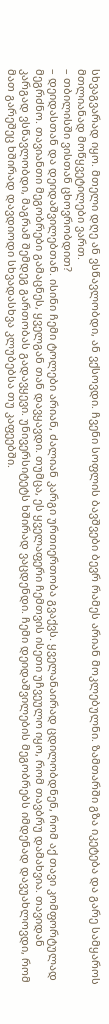სხვაგვარად იყო. მთელი დღე ან ვსწავლობდი, ან ვქსოვდი. ჩვენი სოფლის ბავშვები ბევრ რამეს არიან მოკლებულნი. ზამთარში გზა იკეტება და გარე სამყაროს მთლიანად მოწყვეტილები ვართ.
– თბილისში ვისთან ცხოვრობდით?
– დეიდასთან და დეიდაშვილებთან. ისინი ჩემი ტოლები არიან, ძალიან კარგი ურთიერთობა გვაქვს. ყველანაირად ცდილობდნენ, რომ აქ თავი კომფორტულად მეგრძნო. თავიანთი მეგობრები გამაცნეს, ყველგან თან დავყავდი. თუმცა, ეს ყველაფერი ჩემთვის ისეთი უჩვეულო იყო, რომ თავბრუ დამახვია. თავიდან კარგად ვსწავლობდი, მაგრამ შემდეგ გართობას გადავყევი. უნივერსიტეტს ხშირად ვაცდენდი. ჩემი დეიდაშვილების მეგობრებს იმდენად დავუახლოვდი, რომ მათ გარეშეც ხშირად დავდიოდი სხვადასხვა კლუბებსა თუ კაფეებში.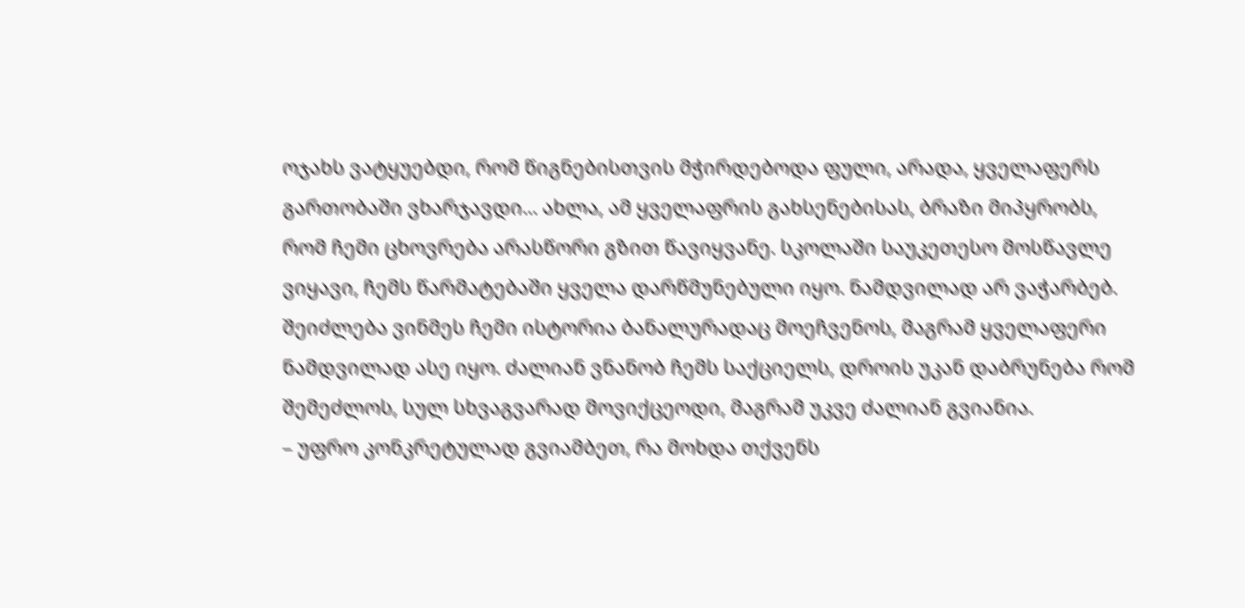ოჯახს ვატყუებდი, რომ წიგნებისთვის მჭირდებოდა ფული, არადა, ყველაფერს გართობაში ვხარჯავდი... ახლა, ამ ყველაფრის გახსენებისას, ბრაზი მიპყრობს, რომ ჩემი ცხოვრება არასწორი გზით წავიყვანე. სკოლაში საუკეთესო მოსწავლე ვიყავი, ჩემს წარმატებაში ყველა დარწმუნებული იყო. ნამდვილად არ ვაჭარბებ. შეიძლება ვინმეს ჩემი ისტორია ბანალურადაც მოეჩვენოს, მაგრამ ყველაფერი ნამდვილად ასე იყო. ძალიან ვნანობ ჩემს საქციელს, დროის უკან დაბრუნება რომ შემეძლოს, სულ სხვაგვარად მოვიქცეოდი, მაგრამ უკვე ძალიან გვიანია.
– უფრო კონკრეტულად გვიამბეთ, რა მოხდა თქვენს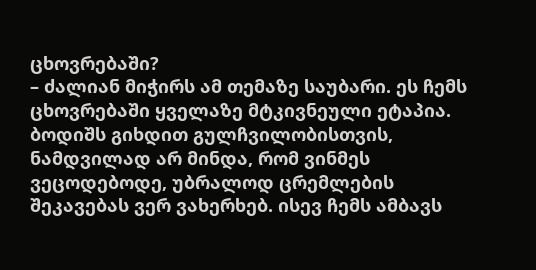ცხოვრებაში?
– ძალიან მიჭირს ამ თემაზე საუბარი. ეს ჩემს ცხოვრებაში ყველაზე მტკივნეული ეტაპია. ბოდიშს გიხდით გულჩვილობისთვის, ნამდვილად არ მინდა, რომ ვინმეს ვეცოდებოდე, უბრალოდ ცრემლების შეკავებას ვერ ვახერხებ. ისევ ჩემს ამბავს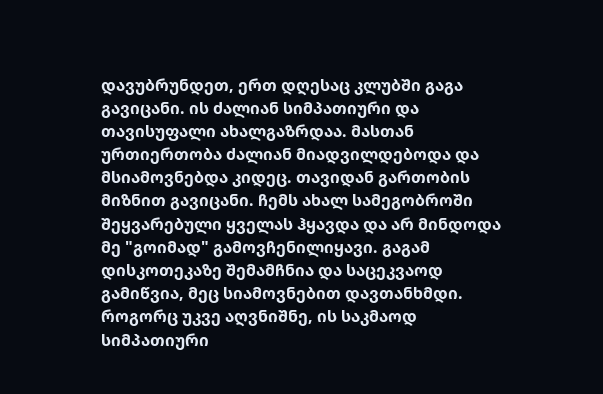დავუბრუნდეთ, ერთ დღესაც კლუბში გაგა გავიცანი. ის ძალიან სიმპათიური და თავისუფალი ახალგაზრდაა. მასთან ურთიერთობა ძალიან მიადვილდებოდა და მსიამოვნებდა კიდეც. თავიდან გართობის მიზნით გავიცანი. ჩემს ახალ სამეგობროში შეყვარებული ყველას ჰყავდა და არ მინდოდა მე "გოიმად" გამოვჩენილიყავი. გაგამ დისკოთეკაზე შემამჩნია და საცეკვაოდ გამიწვია, მეც სიამოვნებით დავთანხმდი. როგორც უკვე აღვნიშნე, ის საკმაოდ სიმპათიური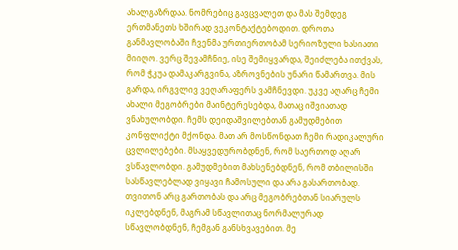ახალგაზრდაა. ნომრებიც გავცვალეთ და მას შემდეგ ერთმანეთს ხშირად ვეკონტაქტებოდით. დროთა განმავლობაში ჩვენმა ურთიერთობამ სერიოზული ხასიათი მიიღო. ვერც შევამჩნიე, ისე შემიყვარდა, შეიძლება ითქვას, რომ ჭკუა დამაკარგვინა, აზროვნების უნარი წამართვა. მის გარდა, ირგვლივ ვეღარაფერს ვამჩნევდი. უკვე აღარც ჩემი ახალი მეგობრები მაინტერესებდა, მათაც იშვიათად ვნახულობდი. ჩემს დეიდაშვილებთან გამუდმებით კონფლიქტი მქონდა. მათ არ მოსწონდათ ჩემი რადიკალური ცვლილებები. მსაყვედურობდნენ, რომ საერთოდ აღარ ვსწავლობდი. გამუდმებით მახსენებდნენ, რომ თბილისში სასწავლებლად ვიყავი ჩამოსული და არა გასართობად. თვითონ არც გართობას და არც მეგობრებთან სიარულს იკლებდნენ, მაგრამ სწავლითაც ნორმალურად სწავლობდნენ, ჩემგან განსხვავებით. მე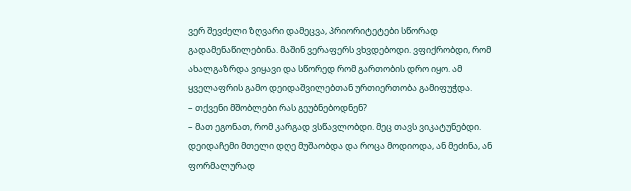ვერ შევძელი ზღვარი დამეცვა, პრიორიტეტები სწორად გადამენაწილებინა. მაშინ ვერაფერს ვხვდებოდი. ვფიქრობდი, რომ ახალგაზრდა ვიყავი და სწორედ რომ გართობის დრო იყო. ამ ყველაფრის გამო დეიდაშვილებთან ურთიერთობა გამიფუჭდა.
– თქვენი მშობლები რას გეუბნებოდნენ?
– მათ ეგონათ, რომ კარგად ვსწავლობდი. მეც თავს ვიკატუნებდი. დეიდაჩემი მთელი დღე მუშაობდა და როცა მოდიოდა, ან მეძინა, ან ფორმალურად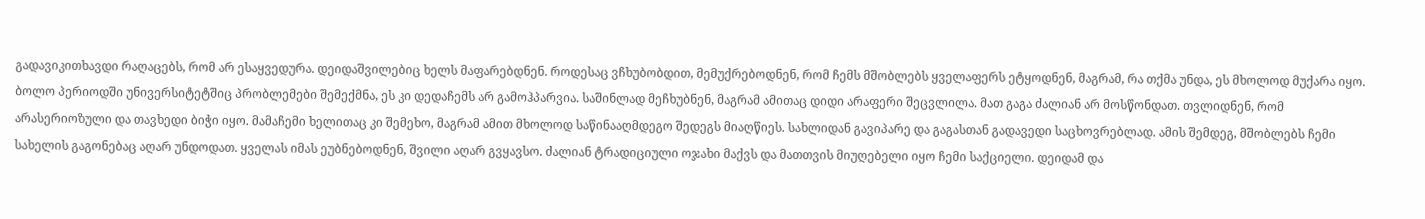გადავიკითხავდი რაღაცებს, რომ არ ესაყვედურა. დეიდაშვილებიც ხელს მაფარებდნენ. როდესაც ვჩხუბობდით, მემუქრებოდნენ, რომ ჩემს მშობლებს ყველაფერს ეტყოდნენ, მაგრამ, რა თქმა უნდა, ეს მხოლოდ მუქარა იყო. ბოლო პერიოდში უნივერსიტეტშიც პრობლემები შემექმნა, ეს კი დედაჩემს არ გამოჰპარვია. საშინლად მეჩხუბნენ, მაგრამ ამითაც დიდი არაფერი შეცვლილა. მათ გაგა ძალიან არ მოსწონდათ. თვლიდნენ, რომ არასერიოზული და თავხედი ბიჭი იყო. მამაჩემი ხელითაც კი შემეხო, მაგრამ ამით მხოლოდ საწინააღმდეგო შედეგს მიაღწიეს. სახლიდან გავიპარე და გაგასთან გადავედი საცხოვრებლად. ამის შემდეგ, მშობლებს ჩემი სახელის გაგონებაც აღარ უნდოდათ. ყველას იმას ეუბნებოდნენ, შვილი აღარ გვყავსო. ძალიან ტრადიციული ოჯახი მაქვს და მათთვის მიუღებელი იყო ჩემი საქციელი. დეიდამ და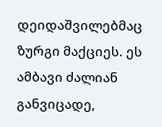დეიდაშვილებმაც ზურგი მაქციეს. ეს ამბავი ძალიან განვიცადე,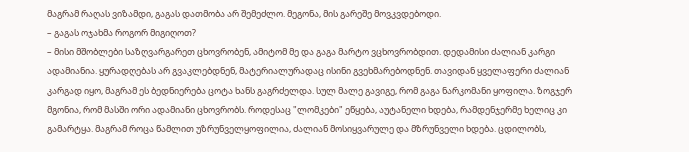მაგრამ რაღას ვიზამდი, გაგას დათმობა არ შემეძლო. მეგონა, მის გარეშე მოვკვდებოდი.
– გაგას ოჯახმა როგორ მიგიღოთ?
– მისი მშობლები საზღვარგარეთ ცხოვრობენ, ამიტომ მე და გაგა მარტო ვცხოვრობდით. დედამისი ძალიან კარგი ადამიანია. ყურადღებას არ გვაკლებდნენ, მატერიალურადაც ისინი გვეხმარებოდნენ. თავიდან ყველაფერი ძალიან კარგად იყო, მაგრამ ეს ბედნიერება ცოტა ხანს გაგრძელდა. სულ მალე გავიგე, რომ გაგა ნარკომანი ყოფილა. ზოგჯერ მგონია, რომ მასში ორი ადამიანი ცხოვრობს. როდესაც "ლომკები" ეწყება, აუტანელი ხდება, რამდენჯერმე ხელიც კი გამარტყა. მაგრამ როცა წამლით უზრუნველყოფილია, ძალიან მოსიყვარულე და მზრუნველი ხდება. ცდილობს,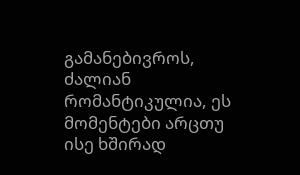გამანებივროს, ძალიან რომანტიკულია, ეს მომენტები არცთუ ისე ხშირად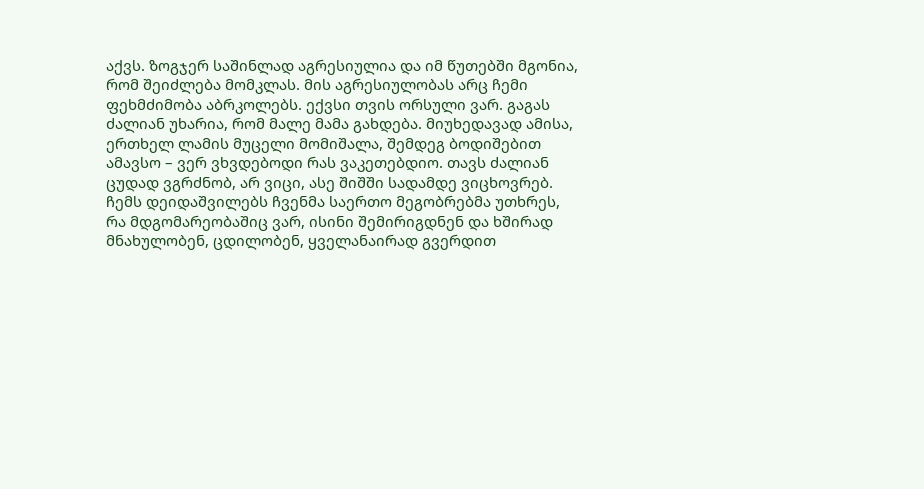აქვს. ზოგჯერ საშინლად აგრესიულია და იმ წუთებში მგონია, რომ შეიძლება მომკლას. მის აგრესიულობას არც ჩემი ფეხმძიმობა აბრკოლებს. ექვსი თვის ორსული ვარ. გაგას ძალიან უხარია, რომ მალე მამა გახდება. მიუხედავად ამისა, ერთხელ ლამის მუცელი მომიშალა, შემდეგ ბოდიშებით ამავსო – ვერ ვხვდებოდი რას ვაკეთებდიო. თავს ძალიან ცუდად ვგრძნობ, არ ვიცი, ასე შიშში სადამდე ვიცხოვრებ. ჩემს დეიდაშვილებს ჩვენმა საერთო მეგობრებმა უთხრეს, რა მდგომარეობაშიც ვარ, ისინი შემირიგდნენ და ხშირად მნახულობენ, ცდილობენ, ყველანაირად გვერდით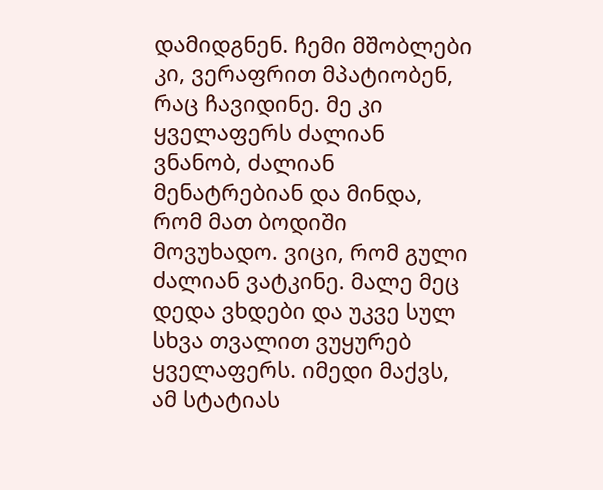დამიდგნენ. ჩემი მშობლები კი, ვერაფრით მპატიობენ, რაც ჩავიდინე. მე კი ყველაფერს ძალიან ვნანობ, ძალიან მენატრებიან და მინდა, რომ მათ ბოდიში მოვუხადო. ვიცი, რომ გული ძალიან ვატკინე. მალე მეც დედა ვხდები და უკვე სულ სხვა თვალით ვუყურებ ყველაფერს. იმედი მაქვს, ამ სტატიას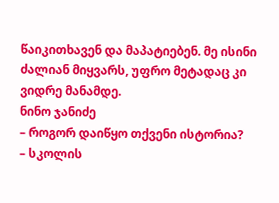წაიკითხავენ და მაპატიებენ. მე ისინი ძალიან მიყვარს, უფრო მეტადაც კი ვიდრე მანამდე.
ნინო ჯანიძე
– როგორ დაიწყო თქვენი ისტორია?
– სკოლის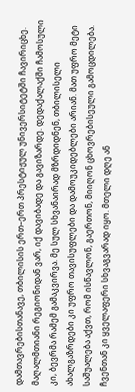დამთავრებისთანავე, თბილისის ერთ–ერთ პრესტიჟულ უნივერსიტეტში ჩავირიცხე. მაღალმთიანი რეგიონიდან ვარ, იქ დავიბადე და გავიზარდე. დედაქალაქში ჩამოსული კი, ბევრმა რამემ გამაკვირვა. მე სულ სხვანაირად მზრდიდნენ, თბილისელი ახალგაზრდები კი უფრო თავისუფლები და დამოუკიდებლები არიან. მათ უფრო მეტი საშუალება აქვთ, რომ ისწავლონ, გაერთონ, მიიღონ ცხოვრებისეული გამოცდილება. ჩვენთან კი ყველაფერი სხვაგვარად იყო. მთელი დღე ან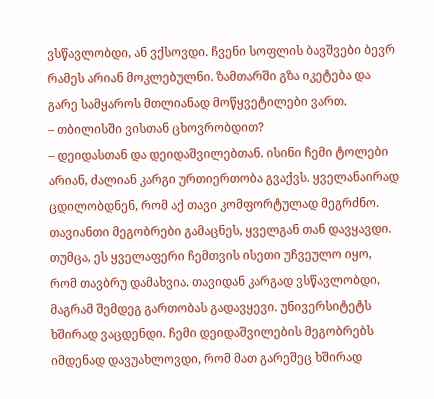ვსწავლობდი, ან ვქსოვდი. ჩვენი სოფლის ბავშვები ბევრ რამეს არიან მოკლებულნი. ზამთარში გზა იკეტება და გარე სამყაროს მთლიანად მოწყვეტილები ვართ.
– თბილისში ვისთან ცხოვრობდით?
– დეიდასთან და დეიდაშვილებთან. ისინი ჩემი ტოლები არიან, ძალიან კარგი ურთიერთობა გვაქვს. ყველანაირად ცდილობდნენ, რომ აქ თავი კომფორტულად მეგრძნო. თავიანთი მეგობრები გამაცნეს, ყველგან თან დავყავდი. თუმცა, ეს ყველაფერი ჩემთვის ისეთი უჩვეულო იყო, რომ თავბრუ დამახვია. თავიდან კარგად ვსწავლობდი, მაგრამ შემდეგ გართობას გადავყევი. უნივერსიტეტს ხშირად ვაცდენდი. ჩემი დეიდაშვილების მეგობრებს იმდენად დავუახლოვდი, რომ მათ გარეშეც ხშირად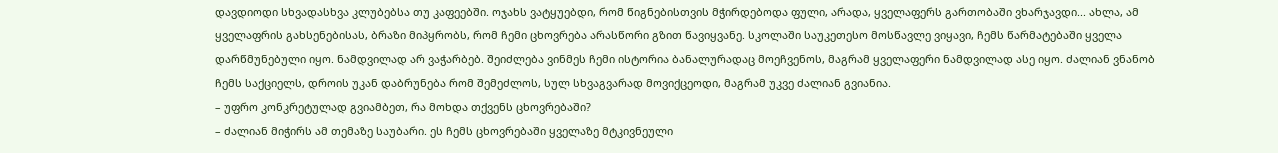დავდიოდი სხვადასხვა კლუბებსა თუ კაფეებში. ოჯახს ვატყუებდი, რომ წიგნებისთვის მჭირდებოდა ფული, არადა, ყველაფერს გართობაში ვხარჯავდი... ახლა, ამ ყველაფრის გახსენებისას, ბრაზი მიპყრობს, რომ ჩემი ცხოვრება არასწორი გზით წავიყვანე. სკოლაში საუკეთესო მოსწავლე ვიყავი, ჩემს წარმატებაში ყველა დარწმუნებული იყო. ნამდვილად არ ვაჭარბებ. შეიძლება ვინმეს ჩემი ისტორია ბანალურადაც მოეჩვენოს, მაგრამ ყველაფერი ნამდვილად ასე იყო. ძალიან ვნანობ ჩემს საქციელს, დროის უკან დაბრუნება რომ შემეძლოს, სულ სხვაგვარად მოვიქცეოდი, მაგრამ უკვე ძალიან გვიანია.
– უფრო კონკრეტულად გვიამბეთ, რა მოხდა თქვენს ცხოვრებაში?
– ძალიან მიჭირს ამ თემაზე საუბარი. ეს ჩემს ცხოვრებაში ყველაზე მტკივნეული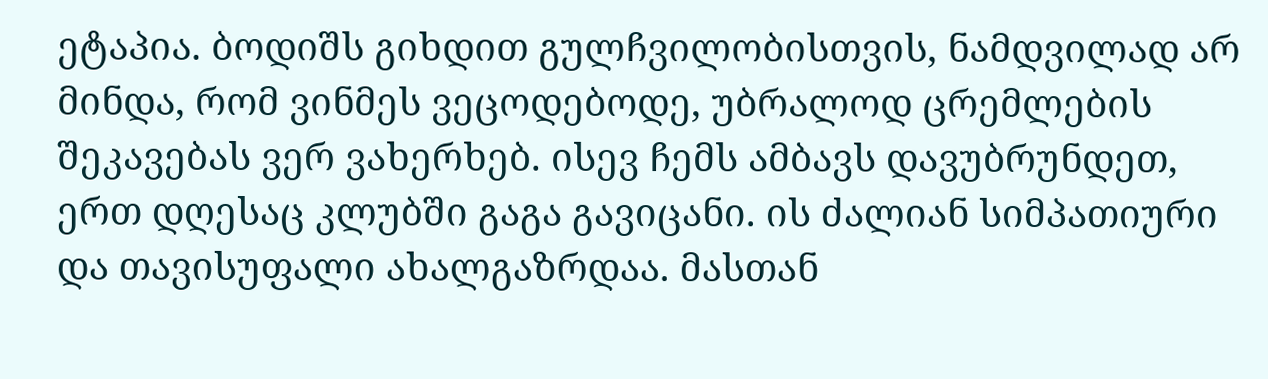ეტაპია. ბოდიშს გიხდით გულჩვილობისთვის, ნამდვილად არ მინდა, რომ ვინმეს ვეცოდებოდე, უბრალოდ ცრემლების შეკავებას ვერ ვახერხებ. ისევ ჩემს ამბავს დავუბრუნდეთ, ერთ დღესაც კლუბში გაგა გავიცანი. ის ძალიან სიმპათიური და თავისუფალი ახალგაზრდაა. მასთან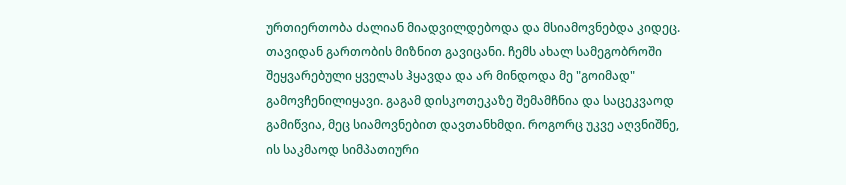ურთიერთობა ძალიან მიადვილდებოდა და მსიამოვნებდა კიდეც. თავიდან გართობის მიზნით გავიცანი. ჩემს ახალ სამეგობროში შეყვარებული ყველას ჰყავდა და არ მინდოდა მე "გოიმად" გამოვჩენილიყავი. გაგამ დისკოთეკაზე შემამჩნია და საცეკვაოდ გამიწვია, მეც სიამოვნებით დავთანხმდი. როგორც უკვე აღვნიშნე, ის საკმაოდ სიმპათიური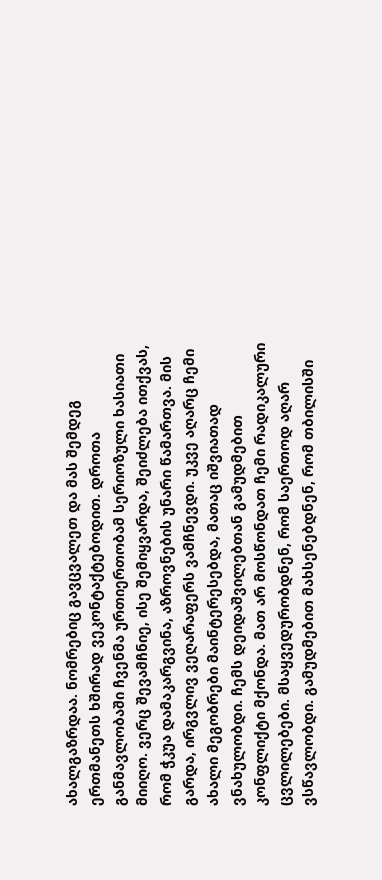ახალგაზრდაა. ნომრებიც გავცვალეთ და მას შემდეგ ერთმანეთს ხშირად ვეკონტაქტებოდით. დროთა განმავლობაში ჩვენმა ურთიერთობამ სერიოზული ხასიათი მიიღო. ვერც შევამჩნიე, ისე შემიყვარდა, შეიძლება ითქვას, რომ ჭკუა დამაკარგვინა, აზროვნების უნარი წამართვა. მის გარდა, ირგვლივ ვეღარაფერს ვამჩნევდი. უკვე აღარც ჩემი ახალი მეგობრები მაინტერესებდა, მათაც იშვიათად ვნახულობდი. ჩემს დეიდაშვილებთან გამუდმებით კონფლიქტი მქონდა. მათ არ მოსწონდათ ჩემი რადიკალური ცვლილებები. მსაყვედურობდნენ, რომ საერთოდ აღარ ვსწავლობდი. გამუდმებით მახსენებდნენ, რომ თბილისში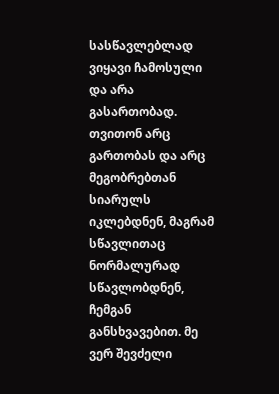სასწავლებლად ვიყავი ჩამოსული და არა გასართობად. თვითონ არც გართობას და არც მეგობრებთან სიარულს იკლებდნენ, მაგრამ სწავლითაც ნორმალურად სწავლობდნენ, ჩემგან განსხვავებით. მე ვერ შევძელი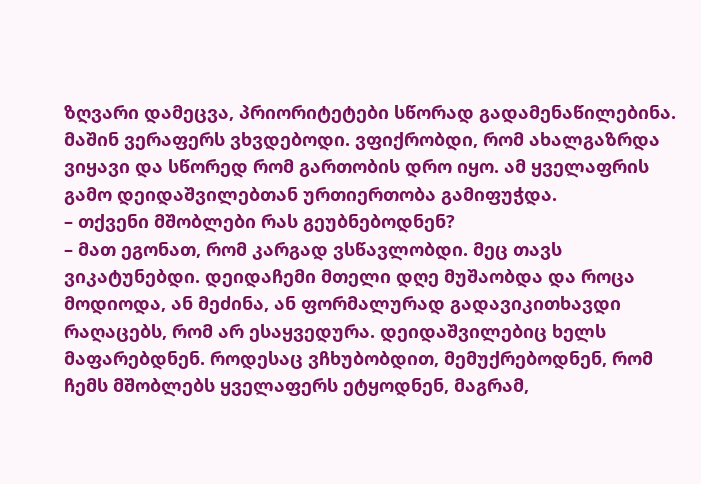ზღვარი დამეცვა, პრიორიტეტები სწორად გადამენაწილებინა. მაშინ ვერაფერს ვხვდებოდი. ვფიქრობდი, რომ ახალგაზრდა ვიყავი და სწორედ რომ გართობის დრო იყო. ამ ყველაფრის გამო დეიდაშვილებთან ურთიერთობა გამიფუჭდა.
– თქვენი მშობლები რას გეუბნებოდნენ?
– მათ ეგონათ, რომ კარგად ვსწავლობდი. მეც თავს ვიკატუნებდი. დეიდაჩემი მთელი დღე მუშაობდა და როცა მოდიოდა, ან მეძინა, ან ფორმალურად გადავიკითხავდი რაღაცებს, რომ არ ესაყვედურა. დეიდაშვილებიც ხელს მაფარებდნენ. როდესაც ვჩხუბობდით, მემუქრებოდნენ, რომ ჩემს მშობლებს ყველაფერს ეტყოდნენ, მაგრამ,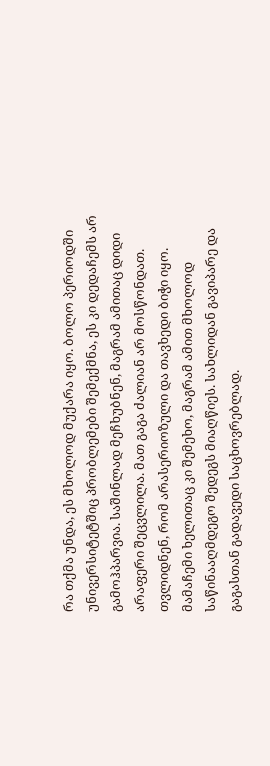რა თქმა უნდა, ეს მხოლოდ მუქარა იყო. ბოლო პერიოდში უნივერსიტეტშიც პრობლემები შემექმნა, ეს კი დედაჩემს არ გამოჰპარვია. საშინლად მეჩხუბნენ, მაგრამ ამითაც დიდი არაფერი შეცვლილა. მათ გაგა ძალიან არ მოსწონდათ. თვლიდნენ, რომ არასერიოზული და თავხედი ბიჭი იყო. მამაჩემი ხელითაც კი შემეხო, მაგრამ ამით მხოლოდ საწინააღმდეგო შედეგს მიაღწიეს. სახლიდან გავიპარე და გაგასთან გადავედი საცხოვრებლად.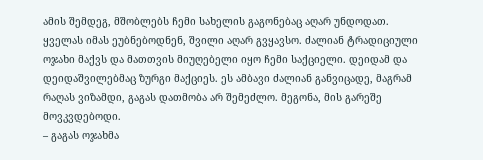ამის შემდეგ, მშობლებს ჩემი სახელის გაგონებაც აღარ უნდოდათ. ყველას იმას ეუბნებოდნენ, შვილი აღარ გვყავსო. ძალიან ტრადიციული ოჯახი მაქვს და მათთვის მიუღებელი იყო ჩემი საქციელი. დეიდამ და დეიდაშვილებმაც ზურგი მაქციეს. ეს ამბავი ძალიან განვიცადე, მაგრამ რაღას ვიზამდი, გაგას დათმობა არ შემეძლო. მეგონა, მის გარეშე მოვკვდებოდი.
– გაგას ოჯახმა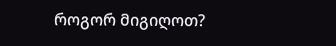როგორ მიგიღოთ?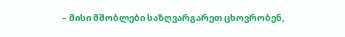– მისი მშობლები საზღვარგარეთ ცხოვრობენ,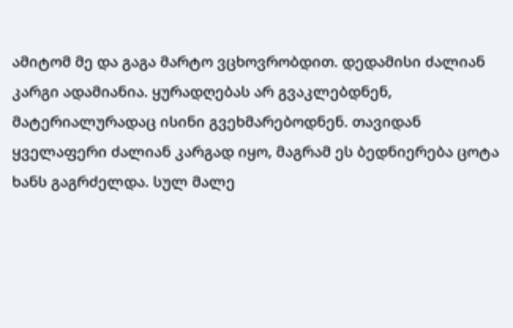ამიტომ მე და გაგა მარტო ვცხოვრობდით. დედამისი ძალიან კარგი ადამიანია. ყურადღებას არ გვაკლებდნენ, მატერიალურადაც ისინი გვეხმარებოდნენ. თავიდან ყველაფერი ძალიან კარგად იყო, მაგრამ ეს ბედნიერება ცოტა ხანს გაგრძელდა. სულ მალე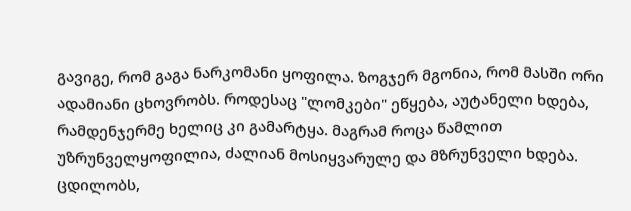გავიგე, რომ გაგა ნარკომანი ყოფილა. ზოგჯერ მგონია, რომ მასში ორი ადამიანი ცხოვრობს. როდესაც "ლომკები" ეწყება, აუტანელი ხდება, რამდენჯერმე ხელიც კი გამარტყა. მაგრამ როცა წამლით უზრუნველყოფილია, ძალიან მოსიყვარულე და მზრუნველი ხდება. ცდილობს,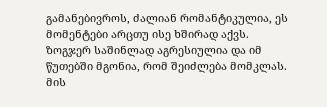გამანებივროს, ძალიან რომანტიკულია, ეს მომენტები არცთუ ისე ხშირად აქვს. ზოგჯერ საშინლად აგრესიულია და იმ წუთებში მგონია, რომ შეიძლება მომკლას. მის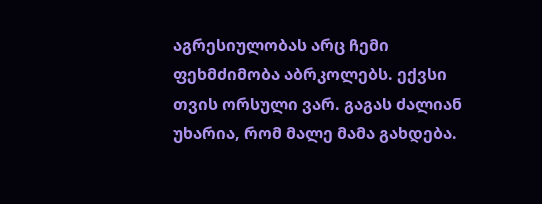აგრესიულობას არც ჩემი ფეხმძიმობა აბრკოლებს. ექვსი თვის ორსული ვარ. გაგას ძალიან უხარია, რომ მალე მამა გახდება.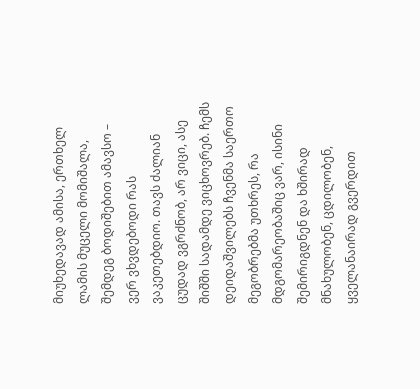მიუხედავად ამისა, ერთხელ ლამის მუცელი მომიშალა, შემდეგ ბოდიშებით ამავსო – ვერ ვხვდებოდი რას ვაკეთებდიო. თავს ძალიან ცუდად ვგრძნობ, არ ვიცი, ასე შიშში სადამდე ვიცხოვრებ. ჩემს დეიდაშვილებს ჩვენმა საერთო მეგობრებმა უთხრეს, რა მდგომარეობაშიც ვარ, ისინი შემირიგდნენ და ხშირად მნახულობენ, ცდილობენ, ყველანაირად გვერდით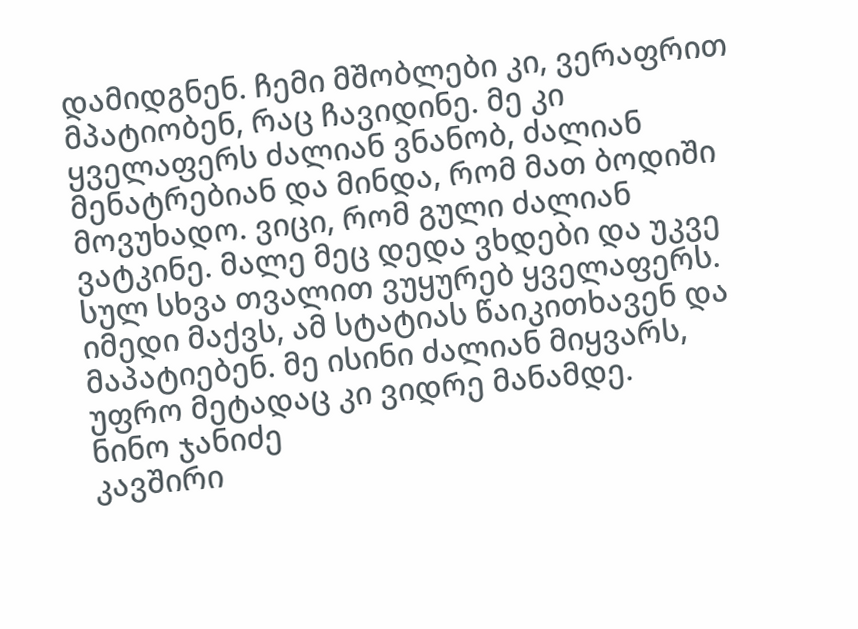დამიდგნენ. ჩემი მშობლები კი, ვერაფრით მპატიობენ, რაც ჩავიდინე. მე კი ყველაფერს ძალიან ვნანობ, ძალიან მენატრებიან და მინდა, რომ მათ ბოდიში მოვუხადო. ვიცი, რომ გული ძალიან ვატკინე. მალე მეც დედა ვხდები და უკვე სულ სხვა თვალით ვუყურებ ყველაფერს. იმედი მაქვს, ამ სტატიას წაიკითხავენ და მაპატიებენ. მე ისინი ძალიან მიყვარს, უფრო მეტადაც კი ვიდრე მანამდე.
ნინო ჯანიძე
კავშირი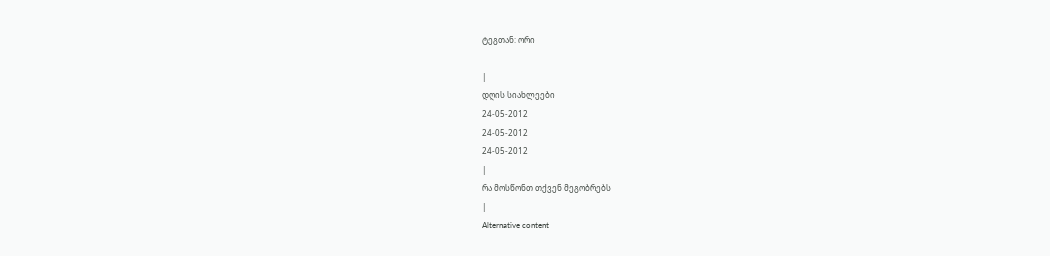ტეგთან: ორი

|
დღის სიახლეები
24-05-2012
24-05-2012
24-05-2012
|
რა მოსწონთ თქვენ მეგობრებს
|
Alternative content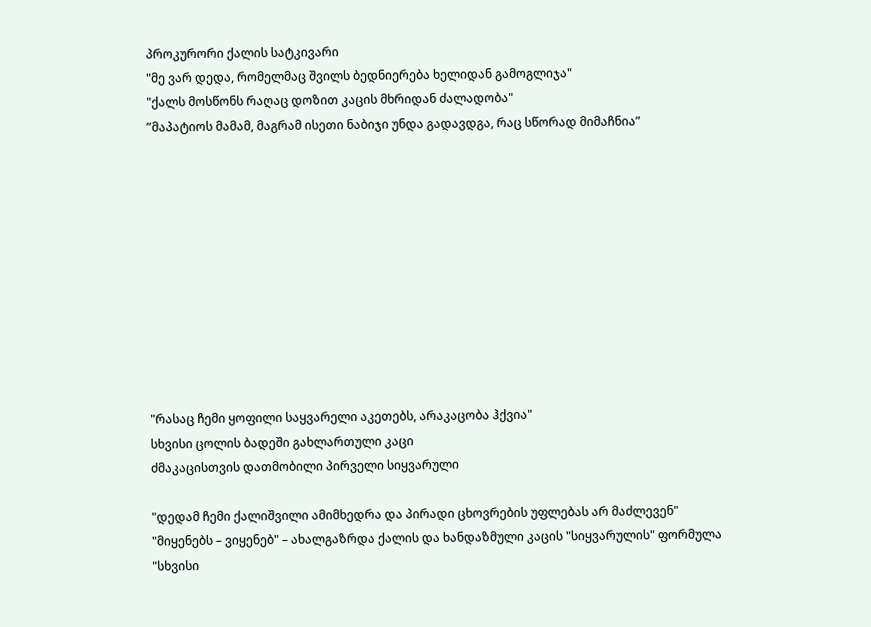პროკურორი ქალის სატკივარი
"მე ვარ დედა, რომელმაც შვილს ბედნიერება ხელიდან გამოგლიჯა"
"ქალს მოსწონს რაღაც დოზით კაცის მხრიდან ძალადობა"
”მაპატიოს მამამ, მაგრამ ისეთი ნაბიჯი უნდა გადავდგა, რაც სწორად მიმაჩნია”











"რასაც ჩემი ყოფილი საყვარელი აკეთებს, არაკაცობა ჰქვია"
სხვისი ცოლის ბადეში გახლართული კაცი
ძმაკაცისთვის დათმობილი პირველი სიყვარული

"დედამ ჩემი ქალიშვილი ამიმხედრა და პირადი ცხოვრების უფლებას არ მაძლევენ"
"მიყენებს – ვიყენებ" – ახალგაზრდა ქალის და ხანდაზმული კაცის "სიყვარულის" ფორმულა
"სხვისი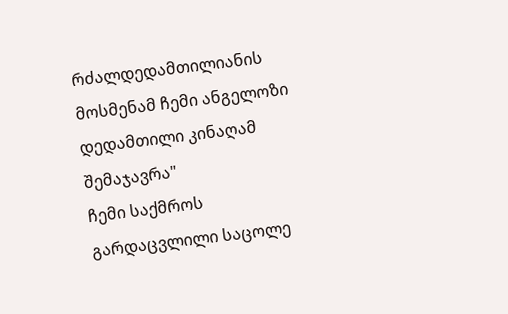რძალდედამთილიანის მოსმენამ ჩემი ანგელოზი დედამთილი კინაღამ შემაჯავრა"
ჩემი საქმროს გარდაცვლილი საცოლე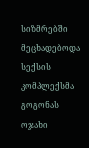სიზმრებში მეცხადებოდა
სექსის კომპლექსმა გოგონას ოჯახი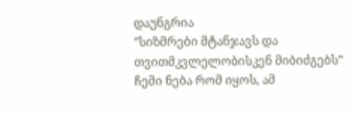დაუნგრია
”სიზმრები მტანჯავს და თვითმკვლელობისკენ მიბიძგებს”
ჩემი ნება რომ იყოს, ამ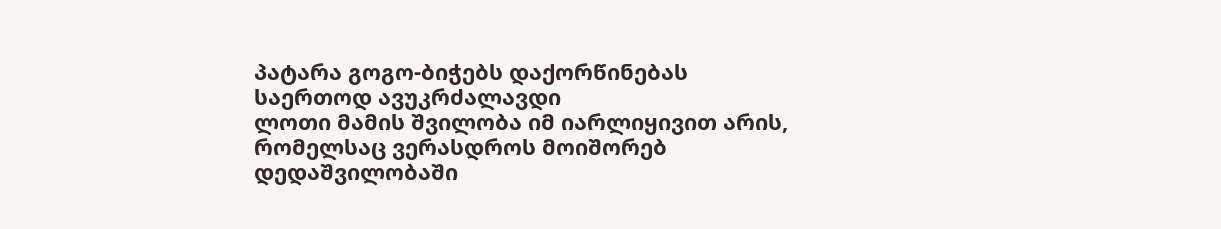პატარა გოგო-ბიჭებს დაქორწინებას საერთოდ ავუკრძალავდი
ლოთი მამის შვილობა იმ იარლიყივით არის, რომელსაც ვერასდროს მოიშორებ
დედაშვილობაში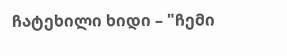ჩატეხილი ხიდი – "ჩემი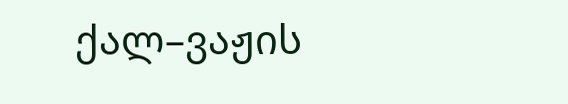ქალ–ვაჟის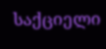საქციელი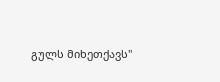გულს მიხეთქავს"